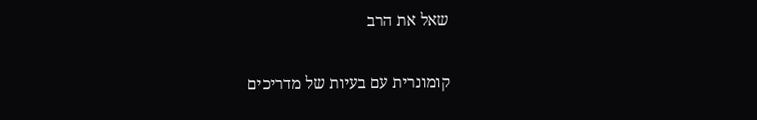שאל את הרב

קומונרית עם בעיות של מדריכים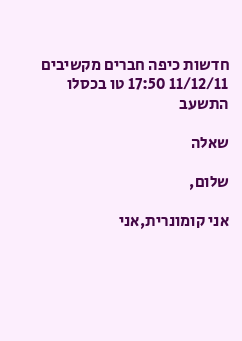חדשות כיפה חברים מקשיבים 11/12/11 17:50 טו בכסלו התשעב

שאלה

שלום,

אני קומונרית,אני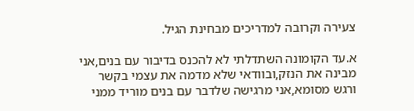צעירה וקרובה למדריכים מבחינת הגיל.

א.עד הקומונה השתדלתי לא להכנס בדיבור עם בנים,אני מבינה את הנזק,ובוודאי שלא מדמה את עצמי בקשר ורגש מסומא,אני מרגישה שלדבר עם בנים מוריד ממני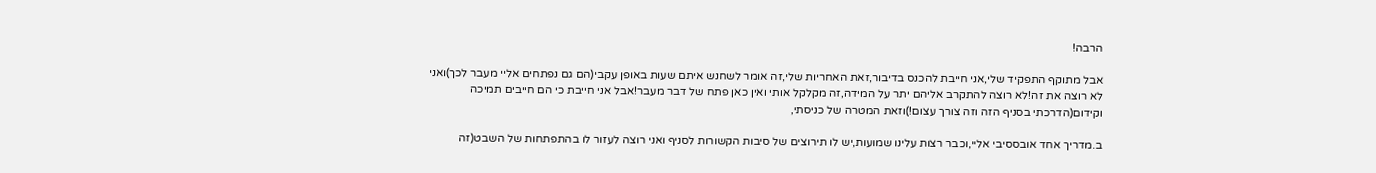הרבה!

אבל מתוקף התפקיד שלי,אני חייבת להכנס בדיבור,זאת האחריות שלי,זה אומר לשחנש איתם שעות באופן עקבי(הם גם נפתחים אליי מעבר לכך)ואני לא רוצה את זה!לא רוצה להתקרב אליהם יתר על המידה,זה מקלקל אותי ואין כאן פתח של דבר מעבר!אבל אני חייבת כי הם חייבים תמיכה וקידום(הדרכתי בסניף הזה וזה צורך עצום!)וזאת המטרה של כניסתי,

ב.מדריך אחד אובססיבי אליי,וכבר רצות עלינו שמועות,יש לו תירוצים של סיבות הקשורות לסניף ואני רוצה לעזור לו בהתפתחות של השבט(זה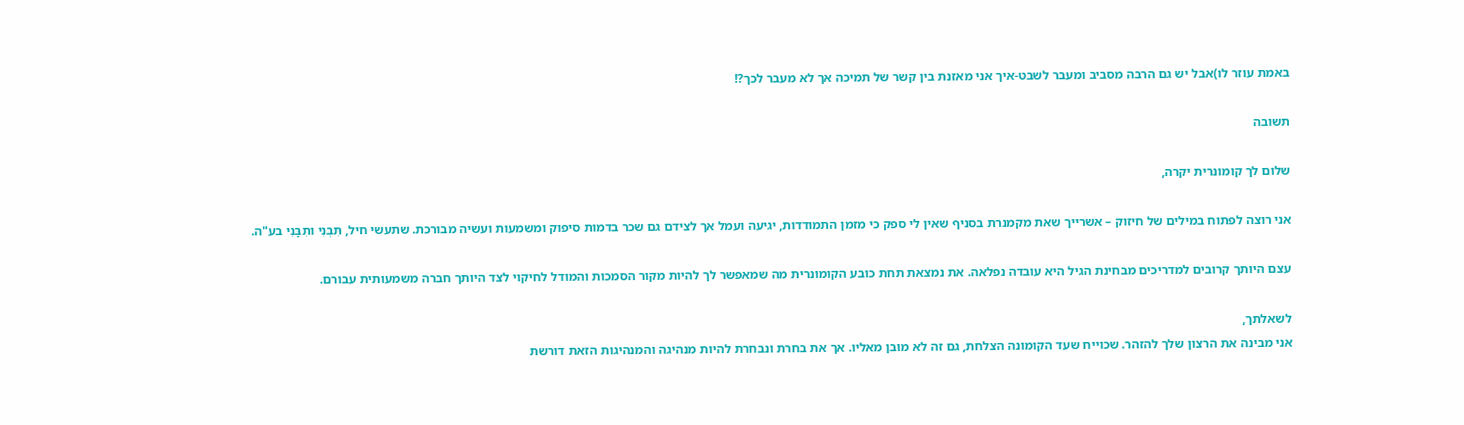באמת עוזר לו)אבל יש גם הרבה מסביב ומעבר לשבט-איך אני מאזנת בין קשר של תמיכה אך לא מעבר לכך?!

תשובה

שלום לך קומונרית יקרה,

אני רוצה לפתוח במילים של חיזוק – אשרייך שאת מקמנרת בסניף שאין לי ספק כי מזמן התמודדות, יגיעה ועמל אך לצידם גם שכר בדמות סיפוק ומשמעות ועשיה מבורכת. שתעשי חיל, תִּבְנִי ותִבָּנִי בע"ה.

עצם היותך קרובים למדריכים מבחינת הגיל היא עובדה נפלאה. את נמצאת תחת כובע הקומונרית מה שמאפשר לך להיות מקור הסמכות והמודל לחיקוי לצד היותך חברה משמעותית עבורם.

לשאלתך,
אני מבינה את הרצון שלך להזהר. שכוייח שעד הקומונה הצלחת, גם זה לא מובן מאליו. אך את בחרת ונבחרת להיות מנהיגה והמנהיגות הזאת דורשת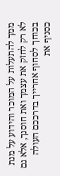ממך להתעלות על המוכר והידוע על מנת לא רק לחזק את עצמך ואת חוסנך, אלא גם בכוחך לסחוף אחרייך בדרככם העולה כסניף את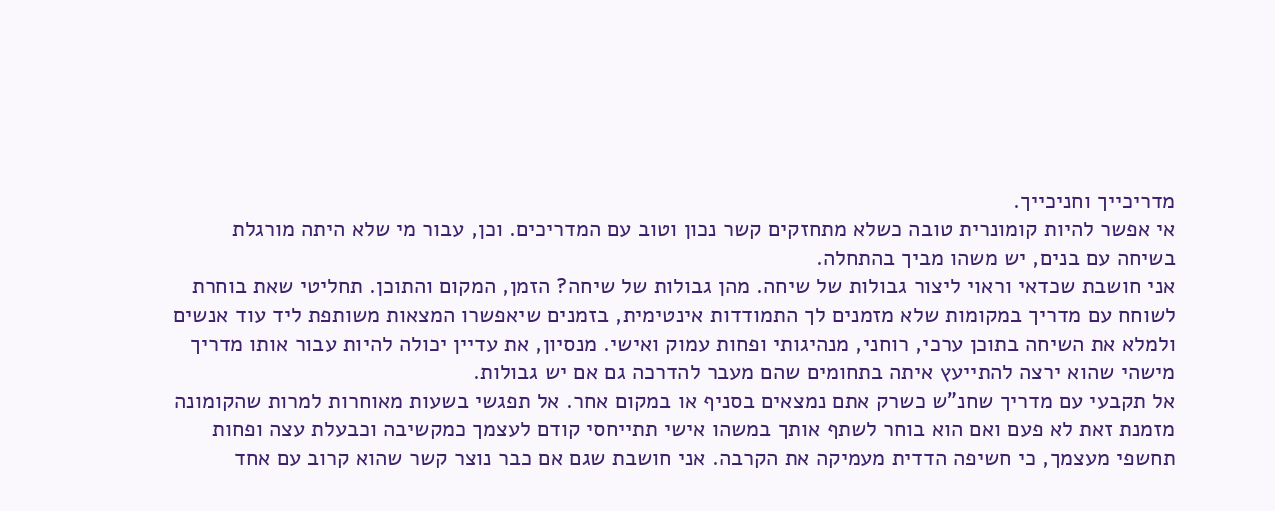מדריכייך וחניכייך.
אי אפשר להיות קומונרית טובה כשלא מתחזקים קשר נכון וטוב עם המדריכים. וכן, עבור מי שלא היתה מורגלת בשיחה עם בנים, יש משהו מביך בהתחלה.
אני חושבת שכדאי וראוי ליצור גבולות של שיחה. מהן גבולות של שיחה? הזמן, המקום והתוכן. תחליטי שאת בוחרת לשוחח עם מדריך במקומות שלא מזמנים לך התמודדות אינטימית, בזמנים שיאפשרו המצאות משותפת ליד עוד אנשים ולמלא את השיחה בתוכן ערכי, רוחני, מנהיגותי ופחות עמוק ואישי. מנסיון, את עדיין יכולה להיות עבור אותו מדריך מישהי שהוא ירצה להתייעץ איתה בתחומים שהם מעבר להדרכה גם אם יש גבולות.
אל תקבעי עם מדריך שחנ"ש כשרק אתם נמצאים בסניף או במקום אחר. אל תפגשי בשעות מאוחרות למרות שהקומונה מזמנת זאת לא פעם ואם הוא בוחר לשתף אותך במשהו אישי תתייחסי קודם לעצמך כמקשיבה וכבעלת עצה ופחות תחשפי מעצמך, כי חשיפה הדדית מעמיקה את הקרבה. אני חושבת שגם אם כבר נוצר קשר שהוא קרוב עם אחד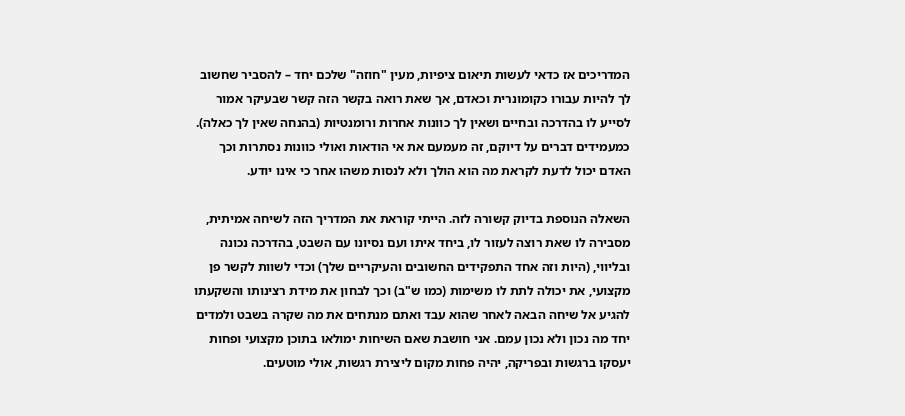המדריכים אז כדאי לעשות תיאום ציפיות, מעין "חוזה" שלכם יחד – להסביר שחשוב לך להיות עבורו כקומונרית וכאדם, אך שאת רואה בקשר הזה קשר שבעיקר אמור לסייע לו בהדרכה ובחיים ושאין לך כוונות אחרות ורומנטיות (בהנחה שאין לך כאלה). כמעמידים דברים על דיוקם, זה מעמעם את אי הודאות ואולי כוונות נסתרות וכך האדם יכול לדעת לקראת מה הוא הולך ולא לנסות משהו אחר כי אינו יודע.

השאלה הנוספת בדיוק קשורה לזה. הייתי קוראת את המדריך הזה לשיחה אמיתית, מסבירה לו שאת רוצה לעזור לו, ביחד איתו ועם נסיונו עם השבט, בהדרכה נכונה ובליווי, (היות וזה אחד התפקידים החשובים והעיקריים שלך) וכדי לשוות לקשר פן מקצועי, את יכולה לתת לו משימות (כמו ש"ב) וכך לבחון את מידת רצינותו והשקעתו להגיע אל שיחה הבאה לאחר שהוא עבד ואתם מנתחים את מה שקרה בשבט ולמדים יחד מה נכון ולא נכון עמם. אני חושבת שאם השיחות ימולאו בתוכן מקצועי ופחות יעסקו ברגשות ובפריקה, יהיה פחות מקום ליצירת רגשות, אולי מוטעים.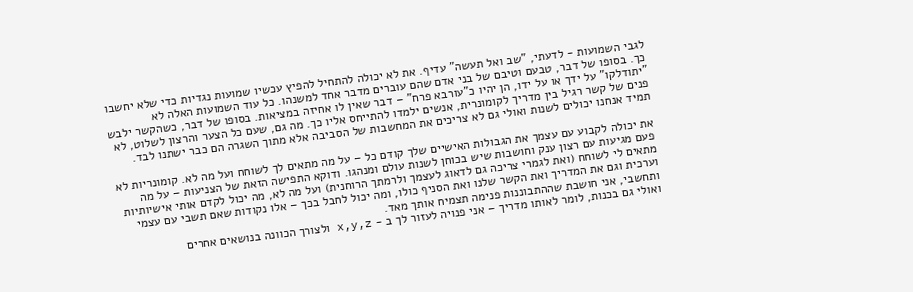לגבי השמועות - לדעתי, "שב ואל תעשה" עדיף. את לא יכולה להתחיל להפיץ עכשיו שמועות נגדיות כדי שלא יחשבו כך. בסופו של דבר, טבעם וטיבם של בני אדם שהם עוברים מדבר אחד למשנהו. כל עוד השמועות האלה לא "יתודלקו" על ידך או על ידו, הן יהיו כ"עורבא פרח" – דבר שאין לו אחיזה במציאות. בסופו של דבר, כשהקשר ילבש פנים של קשר רגיל בין מדריך לקומונרית, אנשים ילמדו להתייחס אליו כך. מה גם, שעם כל הצער והרצון לשלוט, לא תמיד אנחנו יכולים לשנות ואולי גם לא צריכים את המחשבות של הסביבה אלא מתוך השגרה הם כבר ישתנו לבד.

את יכולה לקבוע עם עצמך את הגבולות האישיים שלך קודם כל – על מה מתאים לך לשוחח ועל מה לא. קומונריות לא פעם מגיעות עם רצון ענק וחושבות שיש בכוחן לשנות עולם ומנהגו. ודוקא התפישה הזאת של הצניעות – על מה מתאים לי לשוחח (ואת לגמרי צריכה גם לדאוג לעצמך ולרמתך הרוחנית) ועל מה לא, מה יכול לקדם אותי אישיותיות וערכית וגם את המדריך ואת הקשר שלנו ואת הסניף כולו, ומה יכול לחבל בכך – אלו נקודות שאם תשבי עם עצמי ותחשבי, אני חושבת שההתבוננות פנימה תצמיח אותך מאד.
ואולי גם בכנות, לומר לאותו מדריך – אני פנויה לעזור לך ב - x,y,z ולצורך הכוונה בנושאים אחרים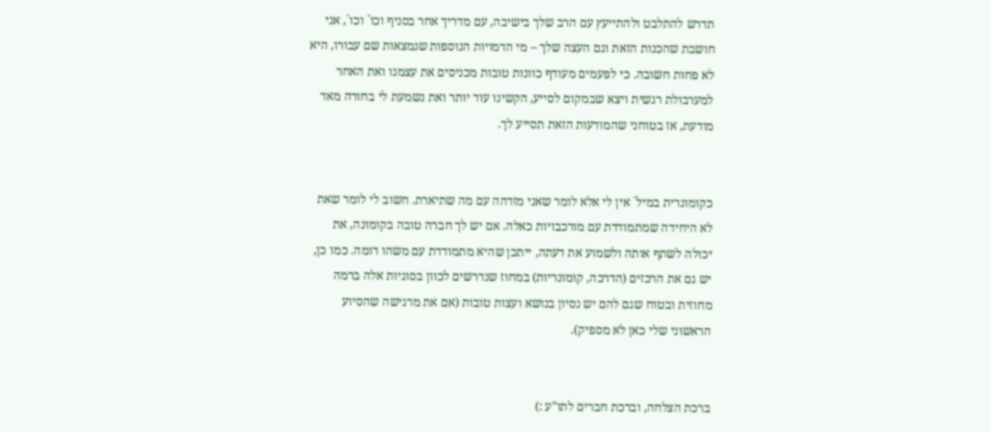תדרש להתלבט ולהתייעץ עם הרב שלך בישיבה, עם מדריך אחר בסניף וכו´ וכו´, אני חושבת שהכנות הזאת וגם העצה שלך – מי הדמויות הנוספות שנמצאות שם עבורו, היא לא פחות חשובה. כי לפעמים מעודף כוונות טובות מכניסים את עצמנו ואת האחר למערבולת רגשית ויצא שבמקום לסייע, הקשינו עוד יותר ואת נשמעת לי בחורה מאד מודעת, אז בטוחני שהמודעות הזאת תסייע לך.


כקומונרית במיל´ אין לי אלא לומר שאני מזדהה עם מה שתיארת. חשוב לי לומר שאת לא היחידה שמתמודדת עם מורכבויות כאלה. אם יש לך חברה טובה בקומונה, את יכולה לשתף אותה ולשמוע את דעתה, ייתכן שהיא מתמודדת עם משהו דומה. כמו כן, יש גם את הרכזים (הדרכה, קומונריות) במחוז שנדרשים לכוון בסוגיות אלה ברמה מחוזית ובטוח שגם להם יש נסיון בנושא ועצות טובות (אם את מרגישה שהסיוע הראשוני שלי כאן לא מספיק).


ברכת הצלחה, וברכת חברים לתו"ע :)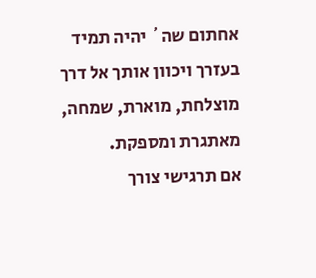אחתום שה´ יהיה תמיד בעזרך ויכוון אותך אל דרך מוצלחת, מוארת, שמחה, מאתגרת ומספקת.
אם תרגישי צורך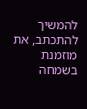להמשיך להתכתב, את מוזמנת בשמחה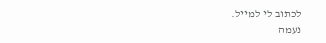לכתוב לי למייל.
נעמה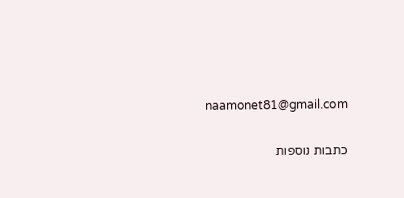naamonet81@gmail.com

כתבות נוספות